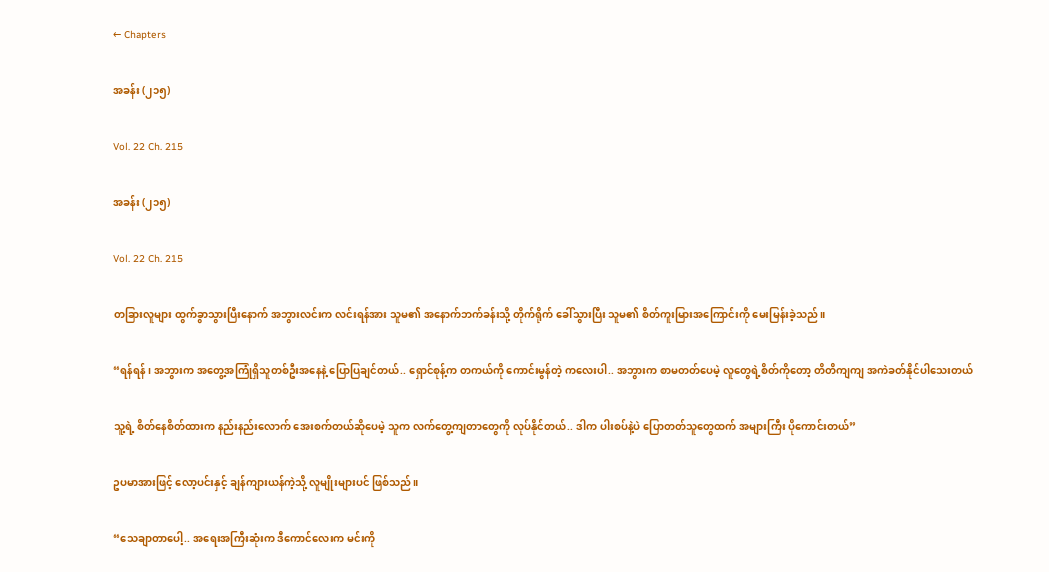← Chapters

အခန်း (၂၁၅)

Vol. 22 Ch. 215

အခန်း (၂၁၅)

Vol. 22 Ch. 215

တခြားလူများ ထွက်ခွာသွားပြီးနောက် အဘွားလင်းက လင်းရန်အား သူမ၏ အနောက်ဘက်ခန်းသို့ တိုက်ရိုက် ခေါ်သွားပြီး သူမ၏ စိတ်ကူးမြားအကြောင်းကို မေးမြန်းခဲ့သည်။

“ရန်ရန်၊ အဘွားက အတွေ့အကြုံရှိသူတစ်ဦးအနေနဲ့ ပြောပြချင်တယ်.. ရှောင်စုန့်က တကယ်ကို ကောင်းမွန်တဲ့ ကလေးပါ.. အဘွားက စာမတတ်ပေမဲ့ လူတွေရဲ့စိတ်ကိုတော့ တိတိကျကျ အကဲခတ်နိုင်ပါသေးတယ်

သူ့ရဲ့ စိတ်နေစိတ်ထားက နည်းနည်းလောက် အေးစက်တယ်ဆိုပေမဲ့ သူက လက်တွေ့ကျတာတွေကို လုပ်နိုင်တယ်.. ဒါက ပါးစပ်နဲ့ပဲ ပြောတတ်သူတွေထက် အများကြီး ပိုကောင်းတယ်”

ဥပမာအားဖြင့် လော့ပင်းနှင့် ချန်ကျားယန်ကဲ့သို့ လူမျိုးများပင် ဖြစ်သည်။

“သေချာတာပေါ့.. အရေးအကြီးဆုံးက ဒီကောင်လေးက မင်းကို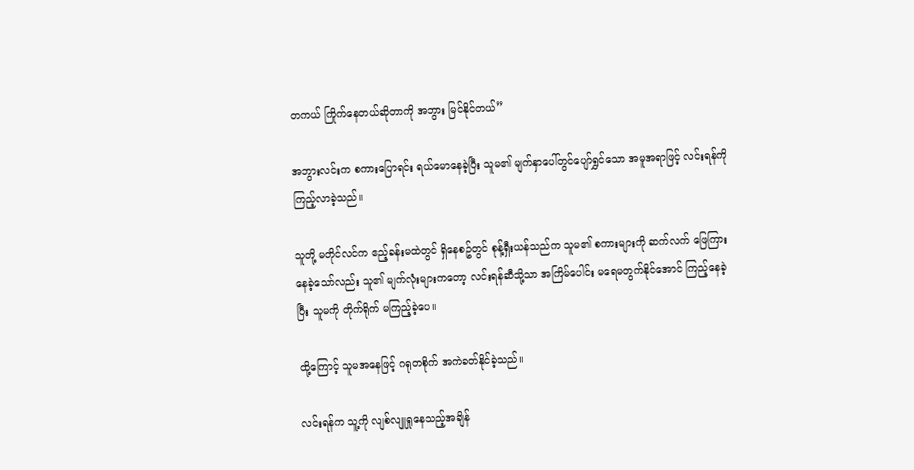တကယ် ကြိုက်နေတယ်ဆိုတာကို အဘွား မြင်နိုင်တယ်”

အဘွားလင်းက စကားပြောရင်း ရယ်မောနေခဲ့ပြီး သူမ၏ မျက်နှာပေါ်တွင်ပျော်ရွှင်သော အမူအရာဖြင့် လင်းရန်ကို ကြည့်လာခဲ့သည်။

သူတို့ မတိုင်လင်က ဧည့်ခန်းမထဲတွင် ရှိနေစဥ်တွင် စုန့်ရှီးယန်သည်က သူမ၏ စကားများကို ဆက်လက် ဖြေကြားနေခဲ့သော်လည်း သူ၏ မျက်လုံးများကတော့ လင်းရန်ဆီသို့သာ အကြိမ်ပေါင်း မရေမတွက်နိုင်အောင် ကြည့်နေခဲ့ပြီး သူမကို တိုက်ရိုက် မကြည့်ခဲ့ပေ။

ထို့ကြောင့် သူမအနေဖြင့် ဂရုတစိုက် အကဲခတ်နိုင်ခဲ့သည်။

လင်းရန်က သူ့ကို လျစ်လျူရှုနေသည့်အချိန်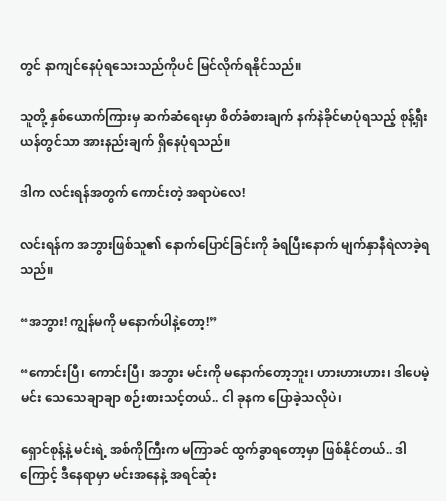တွင် နာကျင်နေပုံရသေးသည်ကိုပင် မြင်လိုက်ရနိုင်သည်။

သူတို့ နှစ်ယောက်ကြားမှ ဆက်ဆံရေးမှာ စိတ်ခံစားချက် နက်နဲခိုင်မာပုံရသည့် စုန့်ရှီးယန်တွင်သာ အားနည်းချက် ရှိနေပုံရသည်။

ဒါက လင်းရန်အတွက် ကောင်းတဲ့ အရာပဲလေ!

လင်းရန်က အဘွားဖြစ်သူ၏ နောက်ပြောင်ခြင်းကို ခံရပြီးနောက် မျက်နှာနီရဲလာခဲ့ရသည်။

“အဘွား! ကျွန်မကို မနောက်ပါနဲ့တော့!”

“ကောင်းပြီ၊ ကောင်းပြီ၊ အဘွား မင်းကို မနောက်တော့ဘူး၊ ဟားဟားဟား၊ ဒါပေမဲ့ မင်း သေသေချာချာ စဉ်းစားသင့်တယ်.. ငါ ခုနက ပြောခဲ့သလိုပဲ၊

ရှောင်စုန့်နဲ့ မင်းရဲ့ အစ်ကိုကြီးက မကြာခင် ထွက်ခွာရတော့မှာ ဖြစ်နိုင်တယ်.. ဒါကြောင့် ဒီနေရာမှာ မင်းအနေနဲ့ အရင်ဆုံး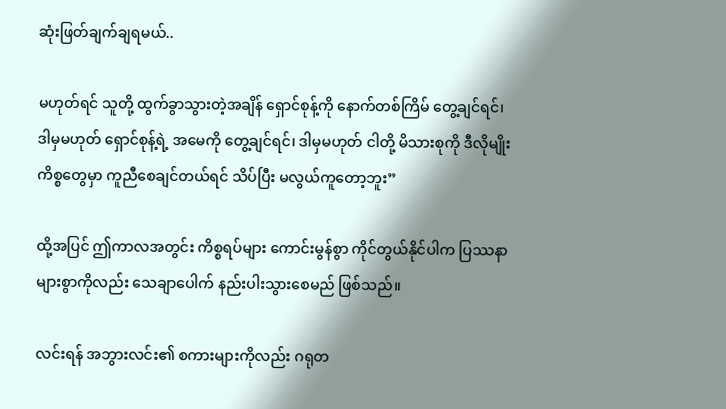ဆုံးဖြတ်ချက်ချရမယ်..

မဟုတ်ရင် သူတို့ ထွက်ခွာသွားတဲ့အချိန် ရှောင်စုန့်ကို နောက်တစ်ကြိမ် တွေ့ချင်ရင်၊ ဒါမှမဟုတ် ရှောင်စုန့်ရဲ့ အမေကို တွေ့ချင်ရင်၊ ဒါမှမဟုတ် ငါတို့ မိသားစုကို ဒီလိုမျိုး ကိစ္စတွေမှာ ကူညီစေချင်တယ်ရင် သိပ်ပြီး မလွယ်ကူတော့ဘူး”

ထို့အပြင် ဤကာလအတွင်း ကိစ္စရပ်များ ကောင်းမွန်စွာ ကိုင်တွယ်နိုင်ပါက ပြဿနာများစွာကိုလည်း သေချာပေါက် နည်းပါးသွားစေမည် ဖြစ်သည်။

လင်းရန် အဘွားလင်း၏ စကားများကိုလည်း ဂရုတ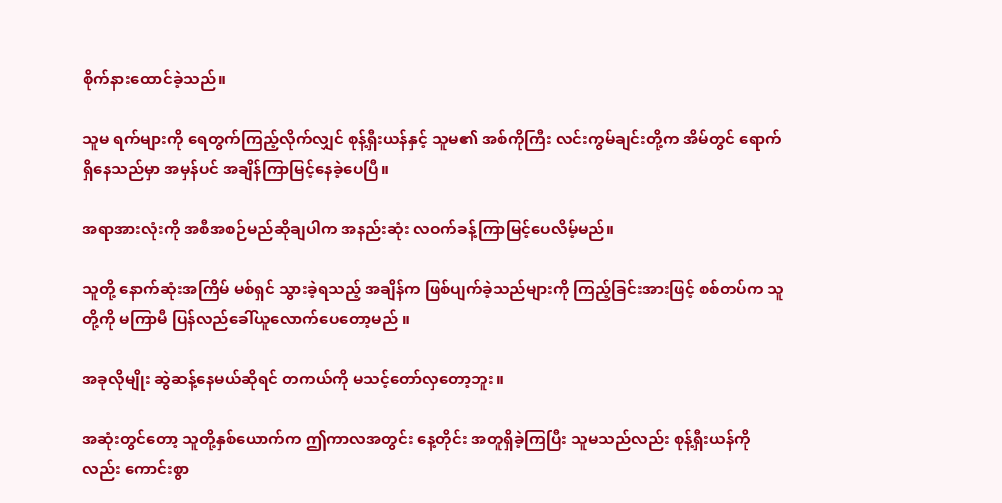စိုက်နားထောင်ခဲ့သည်။

သူမ ရက်များကို ရေတွက်ကြည့်လိုက်လျှင် စုန့်ရှီးယန်နှင့် သူမ၏ အစ်ကိုကြီး လင်းကွမ်ချင်းတို့က အိမ်တွင် ရောက်ရှိနေသည်မှာ အမှန်ပင် အချိန်ကြာမြင့်နေခဲ့ပေပြီ။

အရာအားလုံးကို အစီအစဉ်မည်ဆိုချပါက အနည်းဆုံး လဝက်ခန့်ကြာမြင့်ပေလိမ့်မည်။

သူတို့ နောက်ဆုံးအကြိမ် မစ်ရှင် သွားခဲ့ရသည့် အချိန်က ဖြစ်ပျက်ခဲ့သည်များကို ကြည့်ခြင်းအားဖြင့် စစ်တပ်က သူတို့ကို မကြာမီ ပြန်လည်ခေါ်ယူလောက်ပေတော့မည် ။

အခုလိုမျိုး ဆွဲဆန့်နေမယ်ဆိုရင် တကယ်ကို မသင့်တော်လှတော့ဘူး။

အဆုံးတွင်တော့ သူတို့နှစ်ယောက်က ဤကာလအတွင်း နေ့တိုင်း အတူရှိခဲ့ကြပြီး သူမသည်လည်း စုန့်ရှီးယန်ကိုလည်း ကောင်းစွာ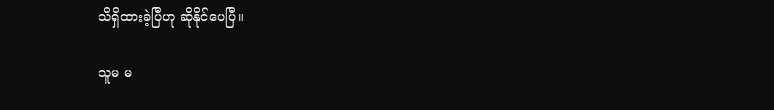သိရှိထားခဲ့ပြီဟု ဆိုနိုင်ပေပြီ။

သူမ မ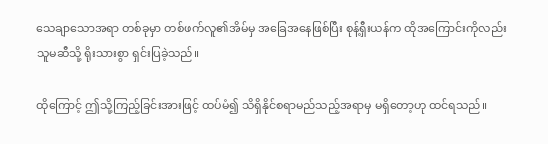သေချာသောအရာ တစ်ခုမှာ တစ်ဖက်လူ၏အိမ်မှ အခြေအနေဖြစ်ပြီး စုန့်ရှီးယန်က ထိုအကြောင်းကိုလည်း သူမဆီသို့ ရိုးသားစွာ ရှင်းပြခဲ့သည်။

ထိုကြောင့် ဤသို့ကြည့်ခြင်းအားဖြင့် ထပ်မံ၍ သိရှိနိုင်စရာမည်သည့်အရာမှ မရှိတော့ဟု ထင်ရသည်။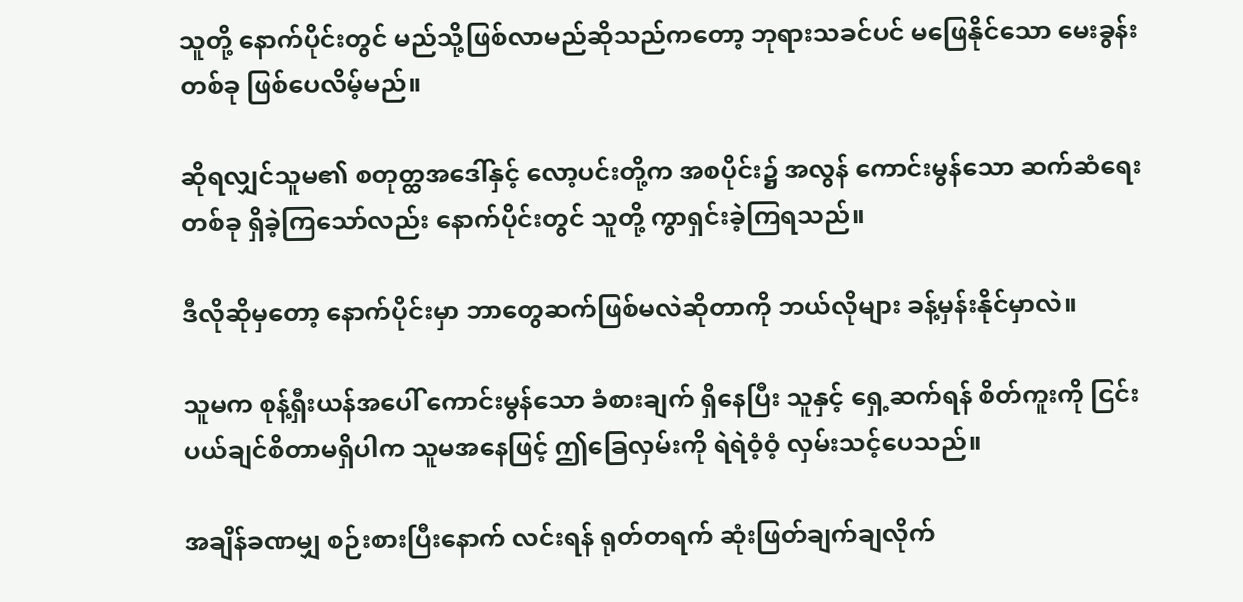သူတို့ နောက်ပိုင်းတွင် မည်သို့ဖြစ်လာမည်ဆိုသည်ကတော့ ဘုရားသခင်ပင် မဖြေနိုင်သော မေးခွန်းတစ်ခု ဖြစ်ပေလိမ့်မည်။

ဆိုရလျှင်သူမ၏ စတုတ္ထအဒေါ်နှင့် လော့ပင်းတို့က အစပိုင်း၌ အလွန် ကောင်းမွန်သော ဆက်ဆံရေးတစ်ခု ရှိခဲ့ကြသော်လည်း နောက်ပိုင်းတွင် သူတို့ ကွာရှင်းခဲ့ကြရသည်။

ဒီလိုဆိုမှတော့ နောက်ပိုင်းမှာ ဘာတွေဆက်ဖြစ်မလဲဆိုတာကို ဘယ်လိုများ ခန့်မှန်းနိုင်မှာလဲ။

သူမက စုန့်ရှီးယန်အပေါ် ကောင်းမွန်သော ခံစားချက် ရှိနေပြီး သူနှင့် ရှေ့ဆက်ရန် စိတ်ကူးကို ငြင်းပယ်ချင်စိတာမရှိပါက သူမအနေဖြင့် ဤခြေလှမ်းကို ရဲရဲဝံ့ဝံ့ လှမ်းသင့်ပေသည်။

အချိန်ခဏမျှ စဉ်းစားပြီးနောက် လင်းရန် ရုတ်တရက် ဆုံးဖြတ်ချက်ချလိုက်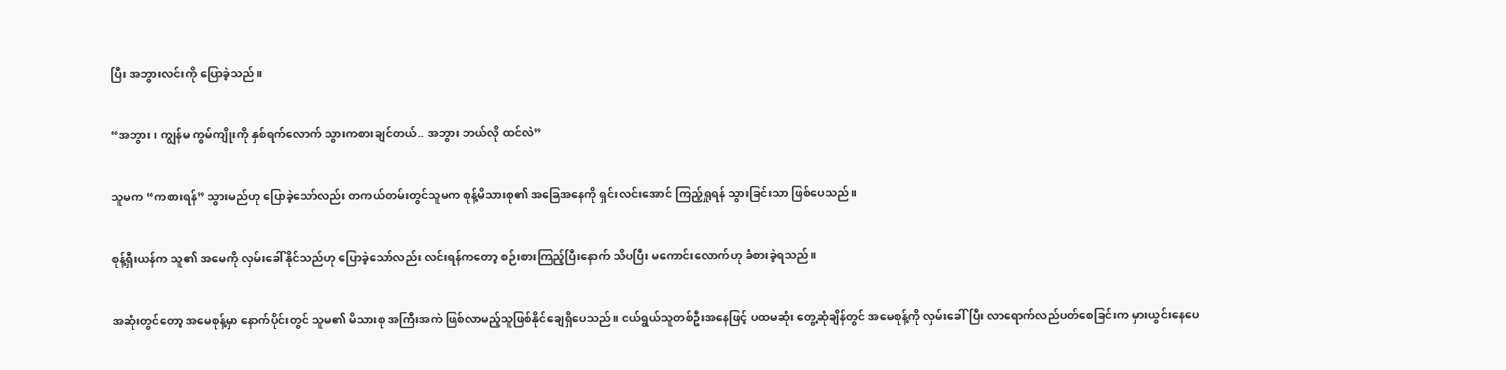ပြီး အဘွားလင်းကို ပြောခဲ့သည်။

“အဘွား၊ ကျွန်မ ကွမ်ကျိုးကို နှစ်ရက်လောက် သွားကစားချင်တယ်.. အဘွား ဘယ်လို ထင်လဲ”

သူမက “ကစားရန်” သွားမည်ဟု ပြောခဲ့သော်လည်း တကယ်တမ်းတွင်သူမက စုန့်မိသားစု၏ အခြေအနေကို ရှင်းလင်းအောင် ကြည့်ရှုရန် သွားခြင်းသာ ဖြစ်ပေသည်။

စုန့်ရှီးယန်က သူ၏ အမေကို လှမ်းခေါ်နိုင်သည်ဟု ပြောခဲ့သော်လည်း လင်းရန်ကတော့ စဉ်းစားကြည့်ပြီးနောက် သိပပြီး မကောင်းလောက်ဟု ခံစားခဲ့ရသည်။

အဆုံးတွင်တော့ အမေစုန့်မှာ နောက်ပိုင်းတွင် သူမ၏ မိသားစု အကြီးအကဲ ဖြစ်လာမည့်သူဖြစ်နိုင်ချေရှိပေသည်။ ငယ်ရွယ်သူတစ်ဦးအနေဖြင့် ပထမဆုံး တွေ့ဆုံချိန်တွင် အမေစုန့်ကို လှမ်းခေါ်ပြီး လာရောက်လည်ပတ်စေခြင်းက မှားယွင်းနေပေ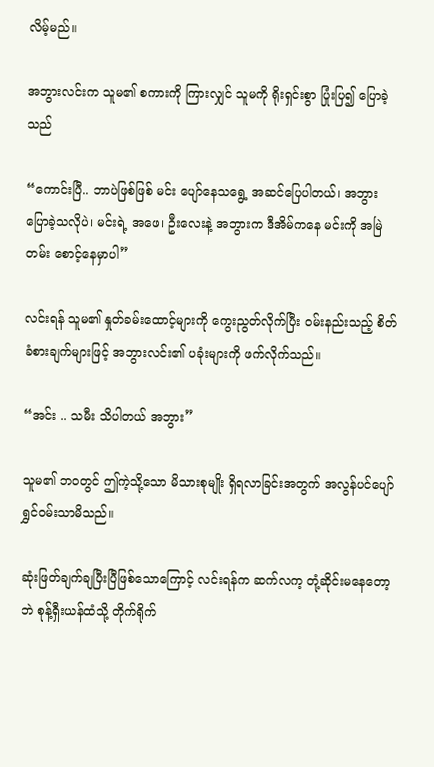လိမ့်မည်။

အဘွားလင်းက သူမ၏ စကားကို ကြားလျှင် သူမကို ရိုးရှင်းစွာ ပြုံးပြ၍ ပြောခဲ့သည်

“ကောင်းပြီ.. ဘာပဲဖြစ်ဖြစ် မင်း ပျော်နေသရွေ့ အဆင်ပြေပါတယ်၊ အဘွား ပြောခဲ့သလိုပဲ၊ မင်းရဲ့ အဖေ၊ ဦးလေးနဲ့ အဘွားက ဒီအိမ်ကနေ မင်းကို အမြဲတမ်း စောင့်နေမှာပါ”

လင်းရန် သူမ၏ နှုတ်ခမ်းထောင့်များကို ကွေးညွတ်လိုက်ပြီး ဝမ်းနည်းသည့် စိတ်ခံစားချက်များဖြင့် အဘွားလင်း၏ ပခုံးများကို ဖက်လိုက်သည်။

“အင်း .. သမီး သိပါတယ် အဘွား”

သူမ၏ ဘဝတွင် ဤကဲ့သို့သော မိသားစုမျိုး ရှိရလာခြင်းအတွက် အလွန်ပင်ပျော်ရွှင်ဝမ်းသာမိသည်။

ဆုံးဖြတ်ချက်ချပြီးပြီဖြစ်သောကြောင့် လင်းရန်က ဆက်လက့ တုံ့ဆိုင်းမနေတော့ဘဲ စုန့်ရှီးယန်ထံသို့ တိုက်ရိုက်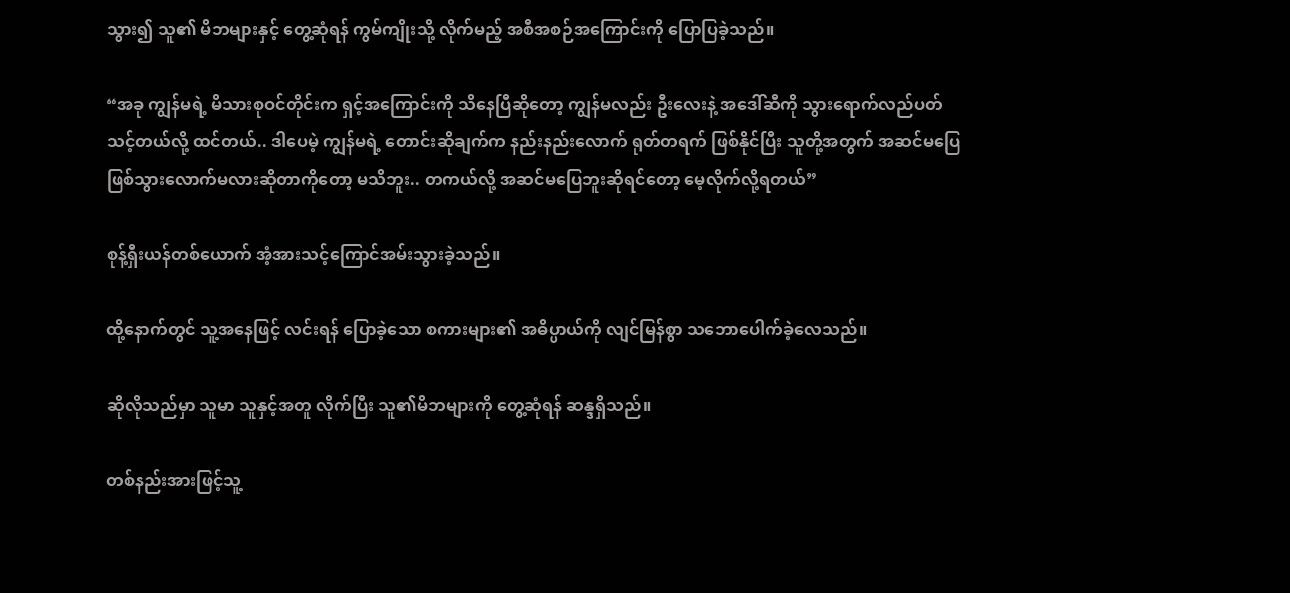သွား၍ သူ၏ မိဘများနှင့် တွေ့ဆုံရန် ကွမ်ကျိုးသို့ လိုက်မည့် အစီအစဉ်အကြောင်းကို ပြောပြခဲ့သည်။

“အခု ကျွန်မရဲ့ မိသားစုဝင်တိုင်းက ရှင့်အကြောင်းကို သိနေပြီဆိုတော့ ကျွန်မလည်း ဦးလေးနဲ့ အဒေါ်ဆီကို သွားရောက်လည်ပတ်သင့်တယ်လို့ ထင်တယ်.. ဒါပေမဲ့ ကျွန်မရဲ့ တောင်းဆိုချက်က နည်းနည်းလောက် ရုတ်တရက် ဖြစ်နိုင်ပြီး သူတို့အတွက် အဆင်မပြေဖြစ်သွားလောက်မလားဆိုတာကိုတော့ မသိဘူး.. တကယ်လို့ အဆင်မပြေဘူးဆိုရင်တော့ မေ့လိုက်လို့ရတယ်”

စုန့်ရှီးယန်တစ်ယောက် အံ့အားသင့်ကြောင်အမ်းသွားခဲ့သည်။

ထို့နောက်တွင် သူ့အနေဖြင့် လင်းရန် ပြောခဲ့သော စကားများ၏ အဓိပ္ပာယ်ကို လျင်မြန်စွာ သဘောပေါက်ခဲ့လေသည်။

ဆိုလိုသည်မှာ သူမာ သူနှင့်အတူ လိုက်ပြီး သူ၏မိဘများကို တွေ့ဆုံရန် ဆန္ဒရှိသည်။

တစ်နည်းအားဖြင့်သူ့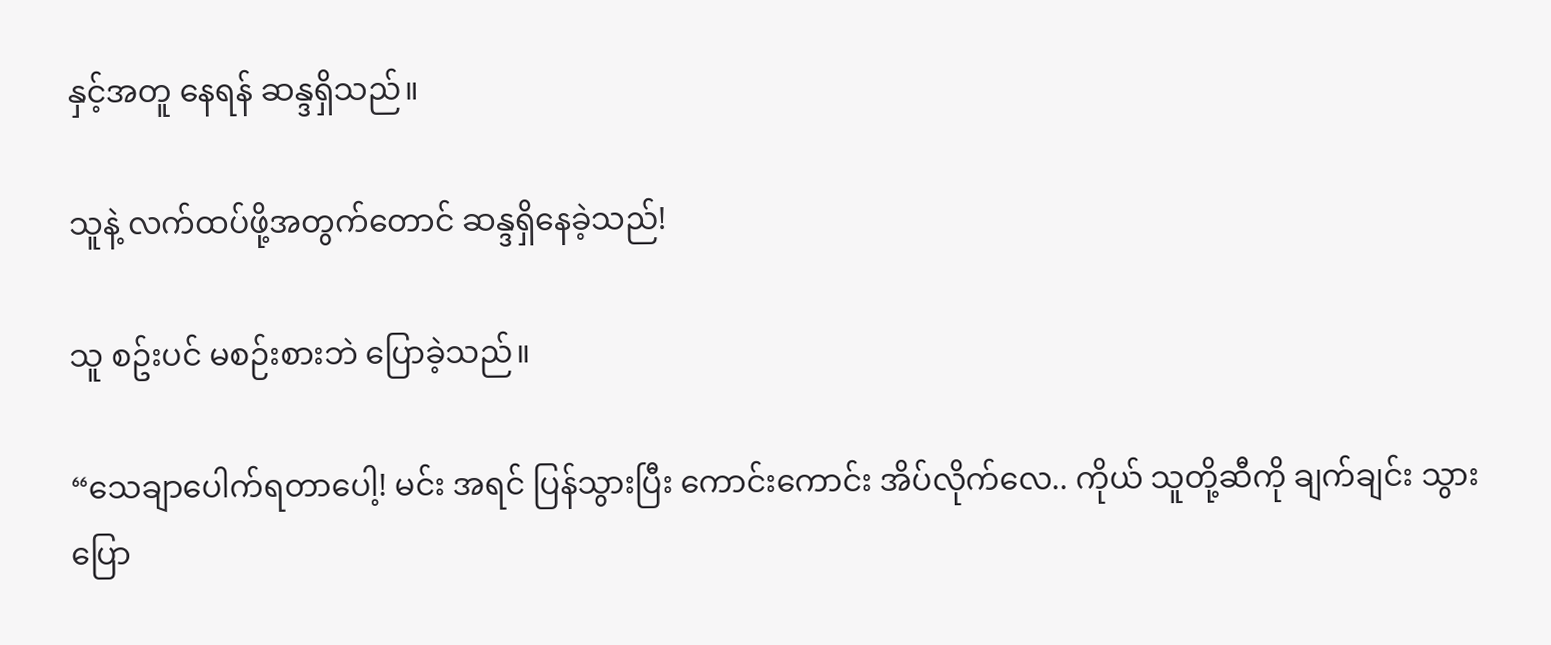နှင့်အတူ နေရန် ဆန္ဒရှိသည်။

သူနဲ့ လက်ထပ်ဖို့အတွက်တောင် ဆန္ဒရှိနေခဲ့သည်!

သူ စဥ်းပင် မစဉ်းစားဘဲ ပြောခဲ့သည်။

“သေချာပေါက်ရတာပေါ့! မင်း အရင် ပြန်သွားပြီး ကောင်းကောင်း အိပ်လိုက်လေ.. ကိုယ် သူတို့ဆီကို ချက်ချင်း သွားပြော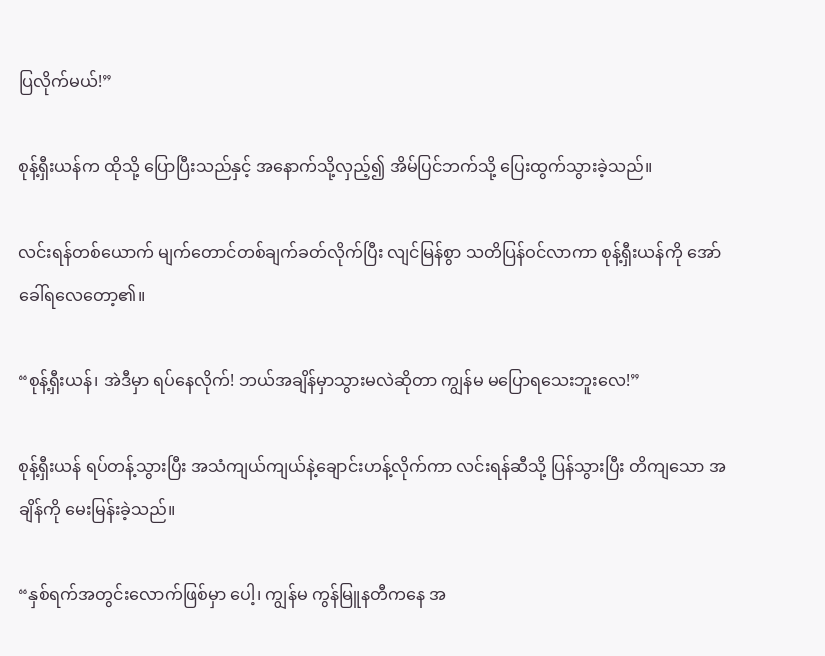ပြလိုက်မယ်!”

စုန့်ရှီးယန်က ထိုသို့ ပြောပြီးသည်နှင့် အနောက်သို့လှည့်၍ အိမ်ပြင်ဘက်သို့ ပြေးထွက်သွားခဲ့သည်။

လင်းရန်တစ်ယောက် မျက်တောင်တစ်ချက်ခတ်လိုက်ပြီး လျင်မြန်စွာ သတိပြန်ဝင်လာကာ စုန့်ရှီးယန်ကို အော်ခေါ်ရလေတော့၏။

“စုန့်ရှီးယန်၊ အဲဒီမှာ ရပ်နေလိုက်! ဘယ်အချိန်မှာသွားမလဲဆိုတာ ကျွန်မ မပြောရသေးဘူးလေ!”

စုန့်ရှီးယန် ရပ်တန့်သွားပြီး အသံကျယ်ကျယ်နဲ့ချောင်းဟန့်လိုက်ကာ လင်းရန်ဆီသို့ ပြန်သွားပြီး တိကျသော အချိန်ကို မေးမြန်းခဲ့သည်။

“နှစ်ရက်အတွင်းလောက်ဖြစ်မှာ ပေါ့၊ ကျွန်မ ကွန်မြူနတီကနေ အ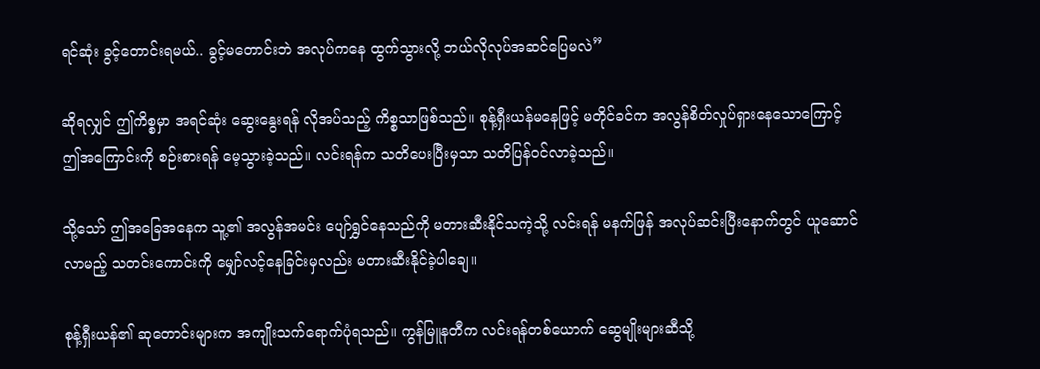ရင်ဆုံး ခွင့်တောင်းရမယ်.. ခွင့်မတောင်းဘဲ အလုပ်ကနေ ထွက်သွားလို့ ဘယ်လိုလုပ်အဆင်ပြေမလဲ”

ဆိုရလျှင် ဤကိစ္စမှာ အရင်ဆုံး ဆွေးနွေးရန် လိုအပ်သည့် ကိစ္စသာဖြစ်သည်။ စုန့်ရှီးယန်မနေဖြင့် မတိုင်ခင်က အလွန်စိတ်လှုပ်ရှားနေသောကြောင့် ဤအကြောင်းကို စဉ်းစားရန် မေ့သွားခဲ့သည်။ လင်းရန်က သတိပေးပြီးမှသာ သတိပြန်ဝင်လာခဲ့သည်။

သို့သော် ဤအခြေအနေက သူ့၏ အလွန်အမင်း ပျော်ရွှင်နေသည်ကို မတားဆီးနိုင်သကဲ့သို့ လင်းရန် မနက်ဖြန် အလုပ်ဆင်းပြီးနောက်တွင် ယူဆောင်လာမည့် သတင်းကောင်းကို မျှော်လင့်နေခြင်းမှလည်း မတားဆီးနိုင်ခဲ့ပါချေ။

စုန့်ရှီးယန်၏ ဆုတောင်းများက အကျိုးသက်ရောက်ပုံရသည်။ ကွန်မြူနတီက လင်းရန်တစ်ယောက် ဆွေမျိုးများဆီသို့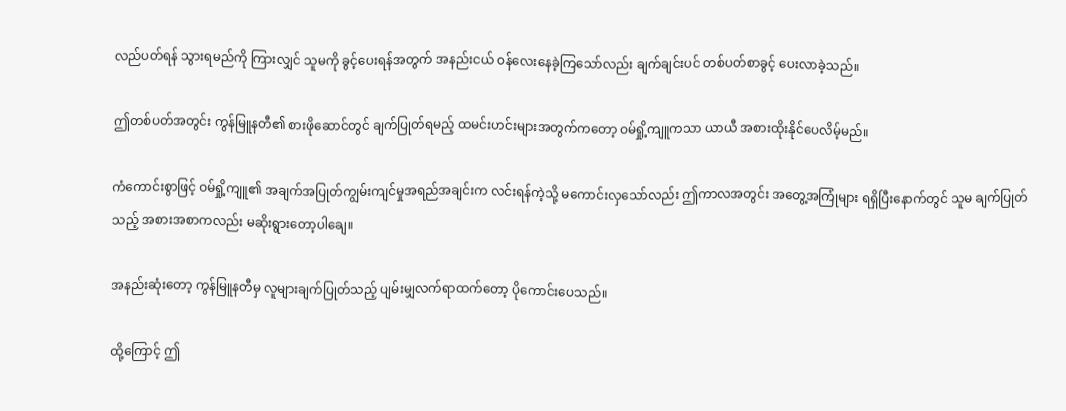လည်ပတ်ရန် သွားရမည်ကို ကြားလျှင် သူမကို ခွင့်ပေးရန်အတွက် အနည်းငယ် ဝန်လေးနေခဲ့ကြသော်လည်း ချက်ချင်းပင် တစ်ပတ်စာခွင့် ပေးလာခဲ့သည်။

ဤတစ်ပတ်အတွင်း ကွန်မြူနတီ၏ စားဖိုဆောင်တွင် ချက်ပြုတ်ရမည့် ထမင်းဟင်းများအတွက်ကတော့ ဝမ်ရှို့ကျူကသာ ယာယီ အစားထိုးနိုင်ပေလိမ့်မည်။

ကံကောင်းစွာဖြင့် ဝမ်ရှို့ကျူ၏ အချက်အပြုတ်ကျွမ်းကျင်မှုအရည်အချင်းက လင်းရန်ကဲ့သို့ မကောင်းလှသော်လည်း ဤကာလအတွင်း အတွေ့အကြုံများ ရရှိပြီးနောက်တွင် သူမ ချက်ပြုတ်သည့် အစားအစာကလည်း မဆိုးရွားတော့ပါချေ။

အနည်းဆုံးတော့ ကွန်မြူနတီမှ လူများချက်ပြုတ်သည့် ပျမ်းမျှလက်ရာထက်တော့ ပိုကောင်းပေသည်။

ထို့ကြောင့် ဤ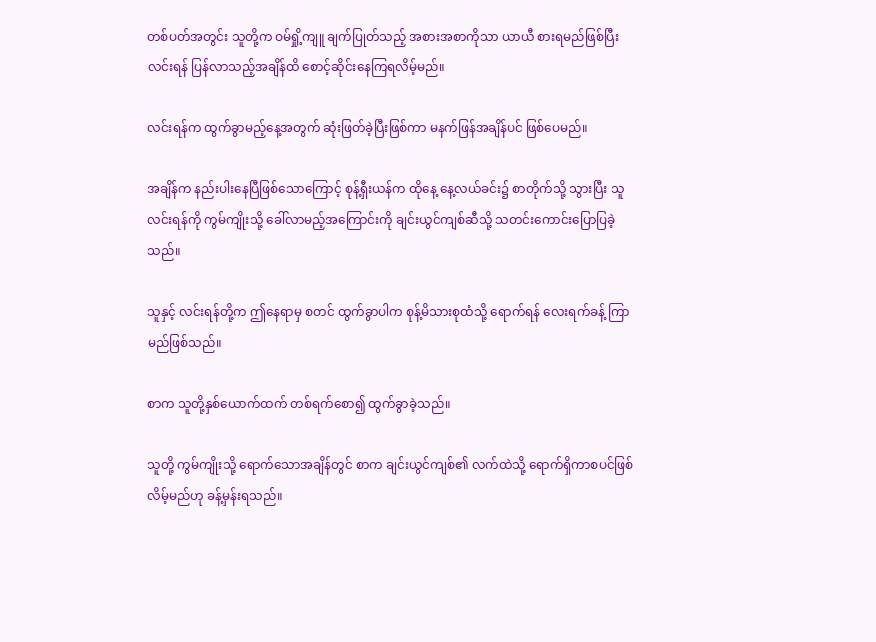တစ်ပတ်အတွင်း သူတို့က ဝမ်ရှို့ကျူ ချက်ပြုတ်သည့် အစားအစာကိုသာ ယာယီ စားရမည်ဖြစ်ပြီး လင်းရန် ပြန်လာသည့်အချိန်ထိ စောင့်ဆိုင်းနေကြရလိမ့်မည်။

လင်းရန်က ထွက်ခွာမည့်နေ့အတွက် ဆုံးဖြတ်ခဲ့ပြီးဖြစ်ကာ မနက်ဖြန်အချိန်ပင် ဖြစ်ပေမည်။

အချိန်က နည်းပါးနေပြီဖြစ်သောကြောင့် စုန့်ရှီးယန်က ထိုနေ့ နေ့လယ်ခင်း၌ စာတိုက်သို့ သွားပြီး သူ လင်းရန်ကို ကွမ်ကျိုးသို့ ခေါ်လာမည့်အကြောင်းကို ချင်းယွင်ကျစ်ဆီသို့ သတင်းကောင်းပြောပြခဲ့သည်။

သူနှင့် လင်းရန်တို့က ဤနေရာမှ စတင် ထွက်ခွာပါက စုန့်မိသားစုထံသို့ ရောက်ရန် လေးရက်ခန့် ကြာမည်ဖြစ်သည်။

စာက သူတို့နှစ်ယောက်ထက် တစ်ရက်စော၍ ထွက်ခွာခဲ့သည်။

သူတို့ ကွမ်ကျိုးသို့ ရောက်သောအချိန်တွင် စာက ချင်းယွင်ကျစ်၏ လက်ထဲသို့ ရောက်ရှိကာစပင်ဖြစ်လိမ့်မည်ဟု ခန့်မှန်းရသည်။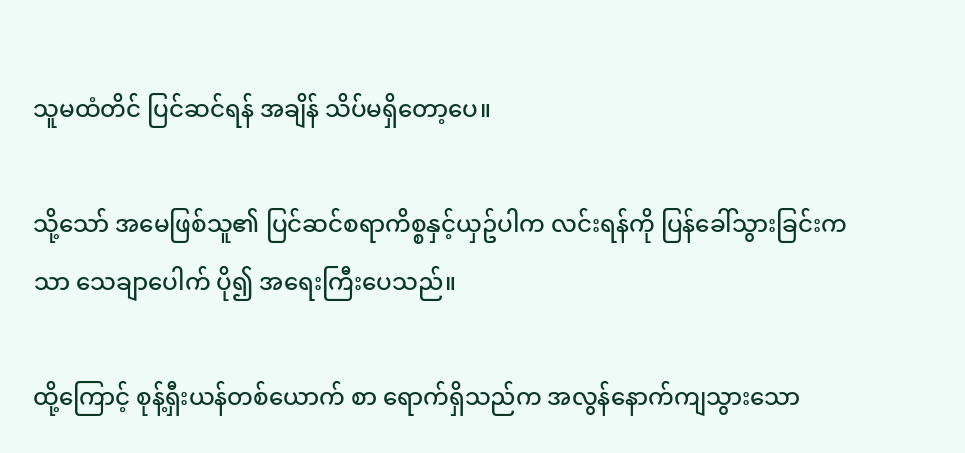သူမထံတိင် ပြင်ဆင်ရန် အချိန် သိပ်မရှိတော့ပေ။

သို့သော် အမေဖြစ်သူ၏ ပြင်ဆင်စရာကိစ္စနှင့်ယှဥ်ပါက လင်းရန်ကို ပြန်ခေါ်သွားခြင်းကသာ သေချာပေါက် ပို၍ အရေးကြီးပေသည်။

ထို့ကြောင့် စုန့်ရှီးယန်တစ်ယောက် စာ ရောက်ရှိသည်က အလွန်နောက်ကျသွားသော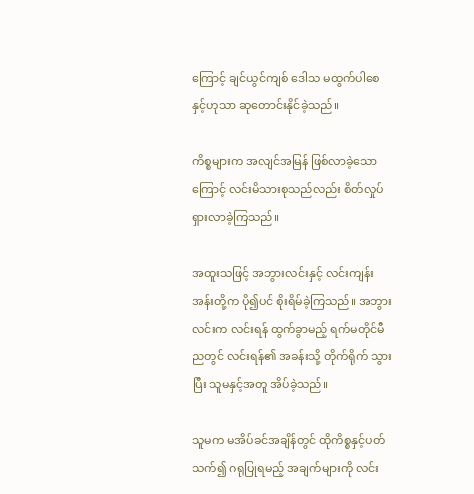ကြောင့် ချင်ယွင်ကျစ် ဒေါသ မထွက်ပါစေနှင့်ဟုသာ ဆုတောင်းနိုင်ခဲ့သည်။

ကိစ္စများက အလျင်အမြန် ဖြစ်လာခဲ့သောကြောင့် လင်းမိသားစုသည်လည်း စိတ်လှုပ်ရှားလာခဲ့ကြသည်။

အထူးသဖြင့် အဘွားလင်းနှင့် လင်းကျန်းအန်းတို့က ပို၍ပင် စိုးရိမ်ခဲ့ကြသည်။ အဘွားလင်းက လင်းရန် ထွက်ခွာမည့် ရက်မတိုင်မီ ညတွင် လင်းရန်၏ အခန်းသို့ တိုက်ရိုက် သွားပြီး သူမနှင့်အတူ အိပ်ခဲ့သည်။

သူမက မအိပ်ခင်အချိန်တွင် ထိုကိစ္စနှင့်ပတ်သက်၍ ဂရုပြုရမည့် အချက်များကို လင်း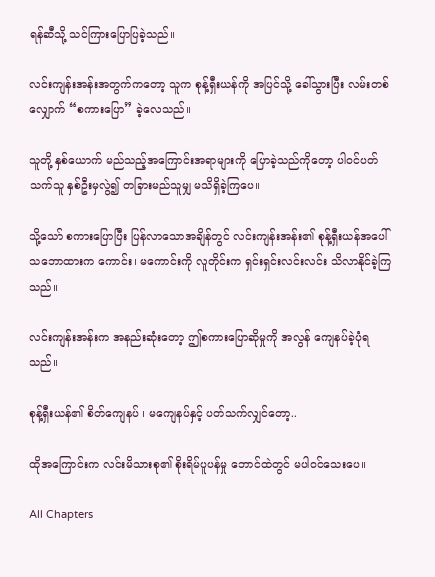ရန်ဆီသို့ သင်ကြားပြောပြခဲ့သည်။

လင်းကျန်းအန်းအတွက်ကတော့ သူက စုန့်ရှီးယန်ကို အပြင်သို့ ခေါ်သွားပြီး လမ်းတစ်လျှောက် “စကားပြော” ခဲ့လေသည်။

သူတို့ နှစ်ယောက် မည်သည့်အကြောင်းအရာများကို ပြောခဲ့သည်ကိုတော့ ပါဝင်ပတ်သက်သူ နှစ်ဦးမှလွဲ၍ တခြားမည်သူမျှ မသိရှိခဲ့ကြပေ။

သို့သော် စကားပြောပြီး ပြန်လာသောအချိန်တွင် လင်းကျန်းအန်း၏ စုန့်ရှီးယန်အပေါ် သဘောထားက ကောင်း၊ မကောင်းကို လူတိုင်းက ရှင်းရှင်းလင်းလင်း သိလာနိုင်ခဲ့ကြသည်။

လင်းကျန်းအန်းက အနည်းဆုံးတော့ ဤစကားပြောဆိုမှုကို အလွန် ကျေနပ်ခဲ့ပုံရသည်။

စုန့်ရှီးယန်၏ စိတ်ကျေနပ် ၊ မကျေနပ်နှင့် ပတ်သက်လျှင်တော့..

ထိုအကြောင်းက လင်းမိသားစု၏ စိုးရိမ်ပူပန်မှု ဘောင်ထဲတွင် မပါဝင်သေးပေ။

All Chapters